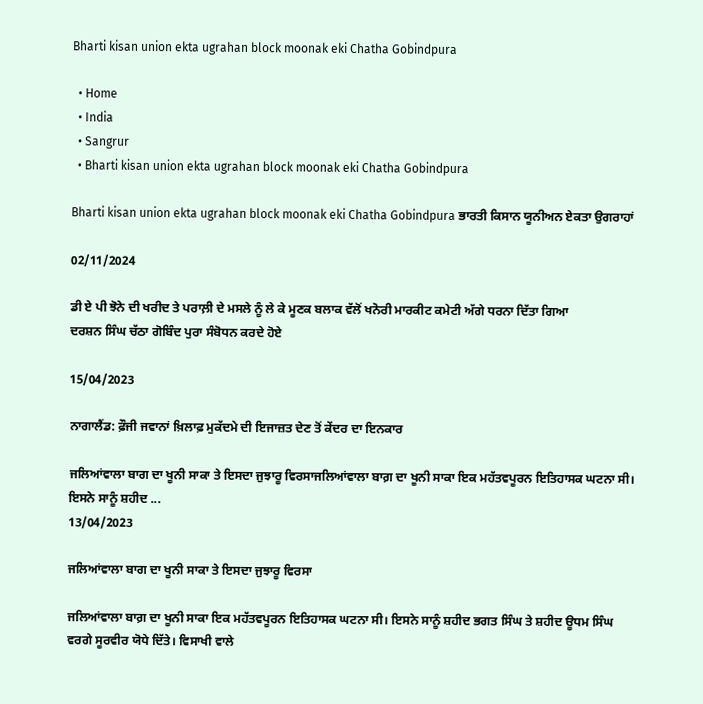Bharti kisan union ekta ugrahan block moonak eki Chatha Gobindpura

  • Home
  • India
  • Sangrur
  • Bharti kisan union ekta ugrahan block moonak eki Chatha Gobindpura

Bharti kisan union ekta ugrahan block moonak eki Chatha Gobindpura ਭਾਰਤੀ ਕਿਸਾਨ ਯੂਨੀਅਨ ਏਕਤਾ ਉਗਰਾਹਾਂ

02/11/2024

ਡੀ ਏ ਪੀ ਝੋਨੇ ਦੀ ਖਰੀਦ ਤੇ ਪਰਾਲ਼ੀ ਦੇ ਮਸਲੇ ਨੂੰ ਲੇ ਕੇ ਮੂਣਕ ਬਲਾਕ ਵੱਲੋਂ ਖਨੋਰੀ ਮਾਰਕੀਟ ਕਮੇਟੀ ਅੱਗੇ ਧਰਨਾ ਦਿੱਤਾ ਗਿਆ
ਦਰਸ਼ਨ ਸਿੰਘ ਚੱਠਾ ਗੋਬਿੰਦ ਪੁਰਾ ਸੰਬੋਧਨ ਕਰਦੇ ਹੋਏ

15/04/2023

ਨਾਗਾਲੈਂਡ: ਫ਼ੌਜੀ ਜਵਾਨਾਂ ਖ਼ਿਲਾਫ਼ ਮੁਕੱਦਮੇ ਦੀ ਇਜਾਜ਼ਤ ਦੇਣ ਤੋਂ ਕੇਂਦਰ ਦਾ ਇਨਕਾਰ

ਜਲਿਆਂਵਾਲਾ ਬਾਗ ਦਾ ਖੂਨੀ ਸਾਕਾ ਤੇ ਇਸਦਾ ਜੁਝਾਰੂ ਵਿਰਸਾਜਲਿਆਂਵਾਲਾ ਬਾਗ਼ ਦਾ ਖੂਨੀ ਸਾਕਾ ਇਕ ਮਹੱਤਵਪੂਰਨ ਇਤਿਹਾਸਕ ਘਟਨਾ ਸੀ। ਇਸਨੇ ਸਾਨੂੰ ਸ਼ਹੀਦ ...
13/04/2023

ਜਲਿਆਂਵਾਲਾ ਬਾਗ ਦਾ ਖੂਨੀ ਸਾਕਾ ਤੇ ਇਸਦਾ ਜੁਝਾਰੂ ਵਿਰਸਾ

ਜਲਿਆਂਵਾਲਾ ਬਾਗ਼ ਦਾ ਖੂਨੀ ਸਾਕਾ ਇਕ ਮਹੱਤਵਪੂਰਨ ਇਤਿਹਾਸਕ ਘਟਨਾ ਸੀ। ਇਸਨੇ ਸਾਨੂੰ ਸ਼ਹੀਦ ਭਗਤ ਸਿੰਘ ਤੇ ਸ਼ਹੀਦ ਊਧਮ ਸਿੰਘ ਵਰਗੇ ਸੂਰਵੀਰ ਯੋਧੇ ਦਿੱਤੇ। ਵਿਸਾਖੀ ਵਾਲੇ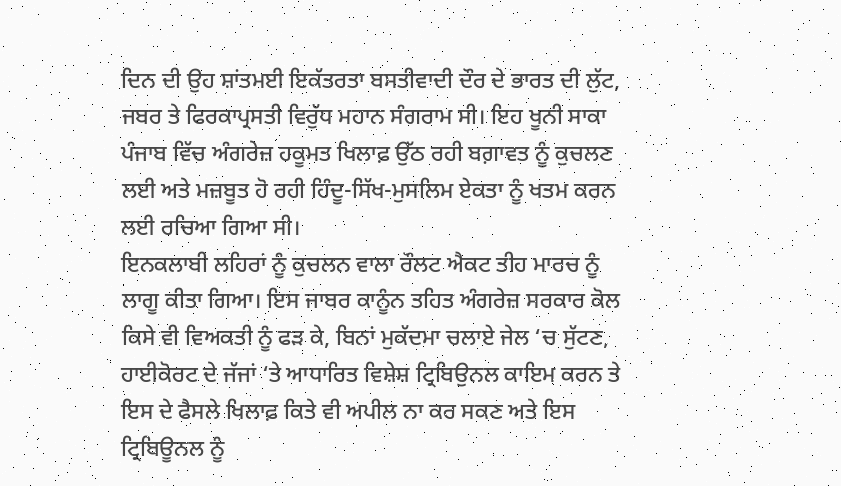ਦਿਨ ਦੀ ਉਹ ਸ਼ਾਂਤਮਈ ਇਕੱਤਰਤਾ ਬਸਤੀਵਾਦੀ ਦੌਰ ਦੇ ਭਾਰਤ ਦੀ ਲੁੱਟ, ਜਬਰ ਤੇ ਫਿਰਕਾਪ੍ਰਸਤੀ ਵਿਰੁੱਧ ਮਹਾਨ ਸੰਗਰਾਮ ਸੀ। ਇਹ ਖੂਨੀ ਸਾਕਾ ਪੰਜਾਬ ਵਿੱਚ ਅੰਗਰੇਜ਼ ਹਕੂਮਤ ਖਿਲਾਫ਼ ਉੱਠ ਰਹੀ ਬਗ਼ਾਵਤ ਨੂੰ ਕੁਚਲਣ ਲਈ ਅਤੇ ਮਜ਼ਬੂਤ ਹੋ ਰਹੀ ਹਿੰਦੂ-ਸਿੱਖ-ਮੁਸਲਿਮ ਏਕਤਾ ਨੂੰ ਖਤਮ ਕਰਨ ਲਈ ਰਚਿਆ ਗਿਆ ਸੀ।
ਇਨਕਲਾਬੀ ਲਹਿਰਾਂ ਨੂੰ ਕੁਚਲਨ ਵਾਲਾ ਰੌਲਟ ਐਕਟ ਤੀਹ ਮਾਰਚ ਨੂੰ ਲਾਗੂ ਕੀਤਾ ਗਿਆ। ਇਸ ਜਾਬਰ ਕਾਨੂੰਨ ਤਹਿਤ ਅੰਗਰੇਜ਼ ਸਰਕਾਰ ਕੋਲ ਕਿਸੇ ਵੀ ਵਿਅਕਤੀ ਨੂੰ ਫੜ ਕੇ, ਬਿਨਾਂ ਮੁਕੱਦਮਾ ਚਲਾਏ ਜੇਲ ‘ਚ ਸੁੱਟਣ, ਹਾਈਕੋਰਟ ਦੇ ਜੱਜਾਂ ‘ਤੇ ਆਧਾਰਿਤ ਵਿਸ਼ੇਸ਼ ਟ੍ਰਿਬਿਉਨਲ ਕਾਇਮ ਕਰਨ ਤੇ ਇਸ ਦੇ ਫੈਸਲੇ ਖਿਲਾਫ਼ ਕਿਤੇ ਵੀ ਅਪੀਲ ਨਾ ਕਰ ਸਕਣ ਅਤੇ ਇਸ ਟ੍ਰਿਬਿਊਨਲ ਨੂੰ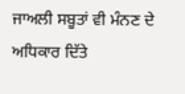ਜਾਅਲੀ ਸਬੂਤਾਂ ਵੀ ਮੰਨਣ ਦੇ ਅਧਿਕਾਰ ਦਿੱਤੇ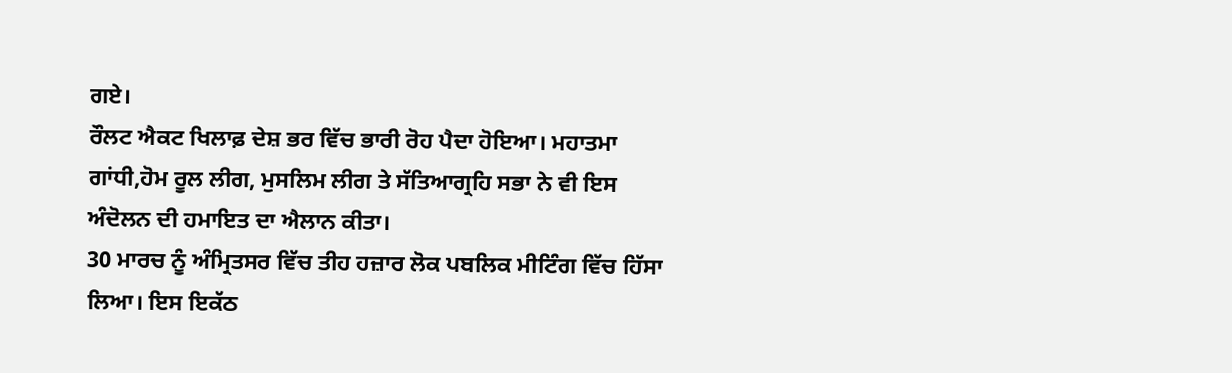ਗਏ।
ਰੌਲਟ ਐਕਟ ਖਿਲਾਫ਼ ਦੇਸ਼ ਭਰ ਵਿੱਚ ਭਾਰੀ ਰੋਹ ਪੈਦਾ ਹੋਇਆ। ਮਹਾਤਮਾ ਗਾਂਧੀ,ਹੋਮ ਰੂਲ ਲੀਗ, ਮੁਸਲਿਮ ਲੀਗ ਤੇ ਸੱਤਿਆਗ੍ਰਹਿ ਸਭਾ ਨੇ ਵੀ ਇਸ ਅੰਦੋਲਨ ਦੀ ਹਮਾਇਤ ਦਾ ਐਲਾਨ ਕੀਤਾ।
30 ਮਾਰਚ ਨੂੰ ਅੰਮ੍ਰਿਤਸਰ ਵਿੱਚ ਤੀਹ ਹਜ਼ਾਰ ਲੋਕ ਪਬਲਿਕ ਮੀਟਿੰਗ ਵਿੱਚ ਹਿੱਸਾ ਲਿਆ। ਇਸ ਇਕੱਠ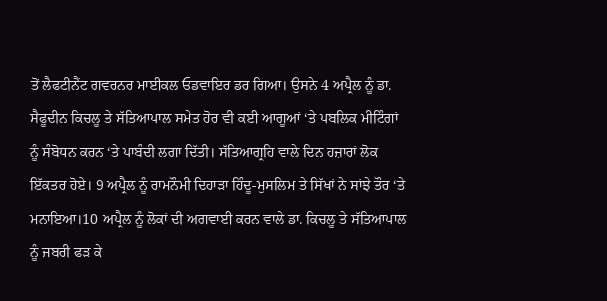ਤੋਂ ਲੈਫਟੀਨੈਂਟ ਗਵਰਨਰ ਮਾਈਕਲ ਓਡਵਾਇਰ ਡਰ ਗਿਆ। ਉਸਨੇ 4 ਅਪ੍ਰੈਲ ਨੂੰ ਡਾ. ਸੈਫੂਦੀਨ ਕਿਚਲੂ ਤੇ ਸੱਤਿਆਪਾਲ ਸਮੇਤ ਹੋਰ ਵੀ ਕਈ ਆਗੂਆਂ ‘ਤੇ ਪਬਲਿਕ ਮੀਟਿੰਗਾਂ ਨੂੰ ਸੰਬੋਧਨ ਕਰਨ ‘ਤੇ ਪਾਬੰਦੀ ਲਗਾ ਦਿੱਤੀ। ਸੱਤਿਆਗ੍ਰਹਿ ਵਾਲੇ ਦਿਨ ਹਜ਼ਾਰਾਂ ਲੋਕ ਇੱਕਤਰ ਹੋਏ। 9 ਅਪ੍ਰੈਲ ਨੂੰ ਰਾਮਨੌਮੀ ਦਿਹਾੜਾ ਹਿੰਦੂ-ਮੁਸਲਿਮ ਤੇ ਸਿੱਖਾਂ ਨੇ ਸਾਂਝੇ ਤੌਰ ‘ਤੇ ਮਨਾਇਆ।10 ਅਪ੍ਰੈਲ ਨੂੰ ਲੋਕਾਂ ਦੀ ਅਗਵਾਈ ਕਰਨ ਵਾਲੇ ਡਾ. ਕਿਚਲੂ ਤੇ ਸੱਤਿਆਪਾਲ ਨੂੰ ਜਬਰੀ ਫੜ ਕੇ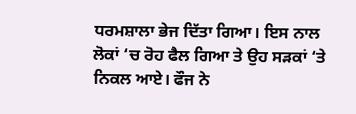ਧਰਮਸ਼ਾਲਾ ਭੇਜ ਦਿੱਤਾ ਗਿਆ। ਇਸ ਨਾਲ ਲੋਕਾਂ ‘ਚ ਰੋਹ ਫੈਲ ਗਿਆ ਤੇ ਉਹ ਸੜਕਾਂ ‘ਤੇ ਨਿਕਲ ਆਏ। ਫੌਜ ਨੇ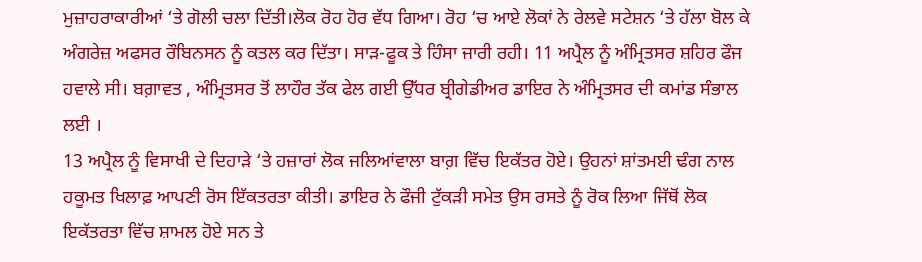ਮੁਜ਼ਾਹਰਾਕਾਰੀਆਂ ‘ਤੇ ਗੋਲੀ ਚਲਾ ਦਿੱਤੀ।ਲੋਕ ਰੋਹ ਹੋਰ ਵੱਧ ਗਿਆ। ਰੋਹ ‘ਚ ਆਏ ਲੋਕਾਂ ਨੇ ਰੇਲਵੇ ਸਟੇਸ਼ਨ ‘ਤੇ ਹੱਲਾ ਬੋਲ ਕੇ ਅੰਗਰੇਜ਼ ਅਫਸਰ ਰੌਬਿਨਸਨ ਨੂੰ ਕਤਲ ਕਰ ਦਿੱਤਾ। ਸਾੜ-ਫੂਕ ਤੇ ਹਿੰਸਾ ਜਾਰੀ ਰਹੀ। 11 ਅਪ੍ਰੈਲ ਨੂੰ ਅੰਮ੍ਰਿਤਸਰ ਸ਼ਹਿਰ ਫੌਜ ਹਵਾਲੇ ਸੀ। ਬਗ਼ਾਵਤ , ਅੰਮ੍ਰਿਤਸਰ ਤੋਂ ਲਾਹੌਰ ਤੱਕ ਫੇਲ ਗਈ ਉੱਧਰ ਬ੍ਰੀਗੇਡੀਅਰ ਡਾਇਰ ਨੇ ਅੰਮ੍ਰਿਤਸਰ ਦੀ ਕਮਾਂਡ ਸੰਭਾਲ ਲਈ ।
13 ਅਪ੍ਰੈਲ ਨੂੰ ਵਿਸਾਖੀ ਦੇ ਦਿਹਾੜੇ ‘ਤੇ ਹਜ਼ਾਰਾਂ ਲੋਕ ਜਲਿਆਂਵਾਲਾ ਬਾਗ਼ ਵਿੱਚ ਇਕੱਤਰ ਹੋਏ। ਉਹਨਾਂ ਸ਼ਾਂਤਮਈ ਢੰਗ ਨਾਲ ਹਕੂਮਤ ਖਿਲਾਫ਼ ਆਪਣੀ ਰੋਸ ਇੱਕਤਰਤਾ ਕੀਤੀ। ਡਾਇਰ ਨੇ ਫੌਜੀ ਟੁੱਕੜੀ ਸਮੇਤ ਉਸ ਰਸਤੇ ਨੂੰ ਰੋਕ ਲਿਆ ਜਿੱਥੋਂ ਲੋਕ ਇਕੱਤਰਤਾ ਵਿੱਚ ਸ਼ਾਮਲ ਹੋਏ ਸਨ ਤੇ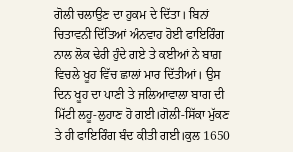ਗੋਲੀ ਚਲਾਉਣ ਦਾ ਹੁਕਮ ਦੇ ਦਿੱਤਾ। ਬਿਨਾਂ ਚਿਤਾਵਨੀ ਦਿੱਤਿਆਂ ਅੰਨਵਾਹ ਹੋਈ ਫਾਇਰਿੰਗ ਨਾਲ ਲੋਕ ਢੇਰੀ ਹੁੰਦੇ ਗਏ ਤੇ ਕਈਆਂ ਨੇ ਬਾਗ਼ ਵਿਚਲੇ ਖੂਹ ਵਿੱਚ ਛਾਲਾਂ ਮਾਰ ਦਿੱਤੀਆਂ। ਉਸ ਦਿਨ ਖੂਹ ਦਾ ਪਾਣੀ ਤੇ ਜਲਿਆਵਾਲਾ ਬਾਗ ਦੀ ਮਿੱਟੀ ਲਹੂ-ਲੁਹਾਣ ਹੋ ਗਈ।ਗੋਲੀ-ਸਿੱਕਾ ਮੁੱਕਣ ਤੇ ਹੀ ਫਾਇਰਿੰਗ ਬੰਦ ਕੀਤੀ ਗਈ।ਕੁਲ 1650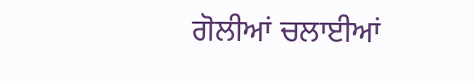ਗੋਲੀਆਂ ਚਲਾਈਆਂ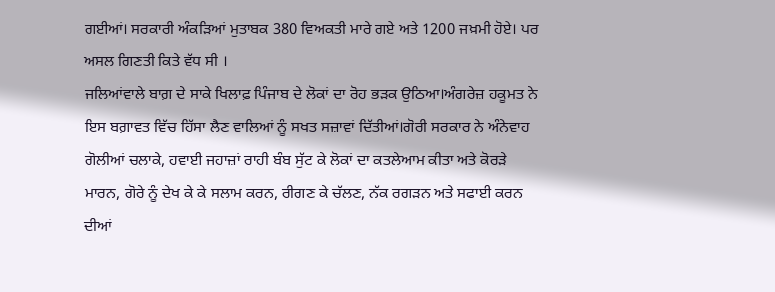ਗਈਆਂ। ਸਰਕਾਰੀ ਅੰਕੜਿਆਂ ਮੁਤਾਬਕ 380 ਵਿਅਕਤੀ ਮਾਰੇ ਗਏ ਅਤੇ 1200 ਜਖ਼ਮੀ ਹੋਏ। ਪਰ ਅਸਲ ਗਿਣਤੀ ਕਿਤੇ ਵੱਧ ਸੀ ।
ਜਲਿਆਂਵਾਲੇ ਬਾਗ਼ ਦੇ ਸਾਕੇ ਖਿਲਾਫ਼ ਪਿੰਜਾਬ ਦੇ ਲੋਕਾਂ ਦਾ ਰੋਹ ਭੜਕ ਉਠਿਆ।ਅੰਗਰੇਜ਼ ਹਕੂਮਤ ਨੇ ਇਸ ਬਗ਼ਾਵਤ ਵਿੱਚ ਹਿੱਸਾ ਲੈਣ ਵਾਲਿਆਂ ਨੂੰ ਸਖਤ ਸਜ਼ਾਵਾਂ ਦਿੱਤੀਆਂ।ਗੋਰੀ ਸਰਕਾਰ ਨੇ ਅੰਨੇਵਾਹ ਗੋਲੀਆਂ ਚਲਾਕੇ, ਹਵਾਈ ਜਹਾਜ਼ਾਂ ਰਾਹੀ ਬੰਬ ਸੁੱਟ ਕੇ ਲੋਕਾਂ ਦਾ ਕਤਲੇਆਮ ਕੀਤਾ ਅਤੇ ਕੋਰੜੇ ਮਾਰਨ, ਗੋਰੇ ਨੂੰ ਦੇਖ ਕੇ ਕੇ ਸਲਾਮ ਕਰਨ, ਰੀਗਣ ਕੇ ਚੱਲਣ, ਨੱਕ ਰਗੜਨ ਅਤੇ ਸਫਾਈ ਕਰਨ ਦੀਆਂ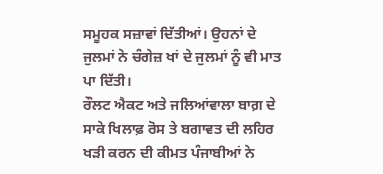ਸਮੂਹਕ ਸਜ਼ਾਵਾਂ ਦਿੱਤੀਆਂ। ਉਹਨਾਂ ਦੇ ਜੁਲਮਾਂ ਨੇ ਚੰਗੇਜ਼ ਖਾਂ ਦੇ ਜੁਲਮਾਂ ਨੂੰ ਵੀ ਮਾਤ ਪਾ ਦਿੱਤੀ।
ਰੌਲਟ ਐਕਟ ਅਤੇ ਜਲਿਆਂਵਾਲਾ ਬਾਗ਼ ਦੇ ਸਾਕੇ ਖਿਲਾਫ਼ ਰੋਸ ਤੇ ਬਗਾਵਤ ਦੀ ਲਹਿਰ ਖੜੀ ਕਰਨ ਦੀ ਕੀਮਤ ਪੰਜਾਬੀਆਂ ਨੇ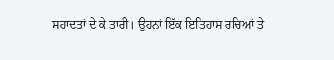ਸਹਾਦਤਾਂ ਦੇ ਕੇ ਤਾਰੀ। ਉਹਨਾਂ ਇੱਕ ਇਤਿਹਾਸ ਰਚਿਆਂ ਤੇ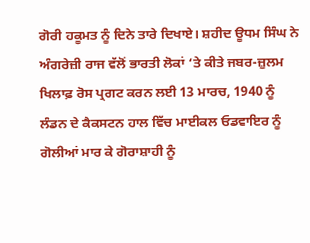ਗੋਰੀ ਹਕੂਮਤ ਨੂੰ ਦਿਨੇ ਤਾਰੇ ਦਿਖਾਏ। ਸ਼ਹੀਦ ਊਧਮ ਸਿੰਘ ਨੇ ਅੰਗਰੇਜ਼ੀ ਰਾਜ ਵੱਲੋਂ ਭਾਰਤੀ ਲੋਕਾਂ ‘ਤੇ ਕੀਤੇ ਜਬਰ-ਜ਼ੁਲਮ ਖਿਲਾਫ਼ ਰੋਸ ਪ੍ਰਗਟ ਕਰਨ ਲਈ 13 ਮਾਰਚ, 1940 ਨੂੰ ਲੰਡਨ ਦੇ ਕੈਕਸਟਨ ਹਾਲ ਵਿੱਚ ਮਾਈਕਲ ਓਡਵਾਇਰ ਨੂੰ ਗੋਲੀਆਂ ਮਾਰ ਕੇ ਗੋਰਾਸ਼ਾਹੀ ਨੂੰ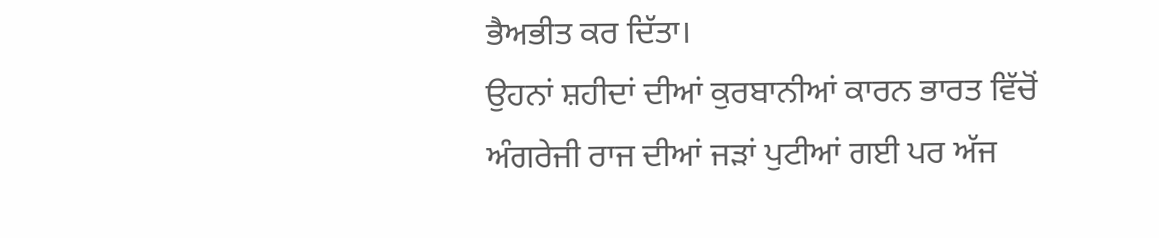ਭੈਅਭੀਤ ਕਰ ਦਿੱਤਾ।
ਉਹਨਾਂ ਸ਼ਹੀਦਾਂ ਦੀਆਂ ਕੁਰਬਾਨੀਆਂ ਕਾਰਨ ਭਾਰਤ ਵਿੱਚੋਂ ਅੰਗਰੇਜੀ ਰਾਜ ਦੀਆਂ ਜੜਾਂ ਪੁਟੀਆਂ ਗਈ ਪਰ ਅੱਜ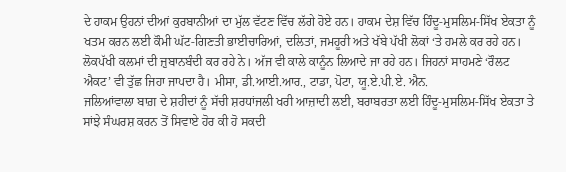ਦੇ ਹਾਕਮ ਉਹਨਾਂ ਦੀਆਂ ਕੁਰਬਾਨੀਆਂ ਦਾ ਮੁੱਲ ਵੱਟਣ ਵਿੱਚ ਲੱਗੇ ਹੋਏ ਹਨ। ਹਾਕਮ ਦੇਸ਼ ਵਿੱਚ ਹਿੰਦੂ-ਮੁਸਲਿਮ-ਸਿੱਖ ਏਕਤਾ ਨੂੰ ਖਤਮ ਕਰਨ ਲਈ ਕੌਮੀ ਘੱਟ-ਗਿਣਤੀ ਭਾਈਚਾਰਿਆਂ, ਦਲਿਤਾਂ, ਜਮਹੂਰੀ ਅਤੇ ਖੱਬੇ ਪੱਖੀ ਲੋਕਾਂ ‘ਤੇ ਹਮਲੇ ਕਰ ਰਹੇ ਹਨ। ਲੋਕਪੱਖੀ ਕਲਮਾਂ ਦੀ ਜ਼ੁਬਾਨਬੰਦੀ ਕਰ ਰਹੇ ਨੇ। ਅੱਜ ਵੀ ਕਾਲੇ ਕਾਨੂੰਨ ਲਿਆਦੇ ਜਾ ਰਹੇ ਹਨ। ਜਿਹਨਾਂ ਸਾਹਮਣੇ ‘ਰੌਲਟ ਐਕਟ’ ਵੀ ਤੁੱਛ ਜਿਹਾ ਜਾਪਦਾ ਹੈ। ਮੀਸਾ, ਡੀ.ਆਈ.ਆਰ., ਟਾਡਾ, ਪੋਟਾ, ਯੂ.ਏ.ਪੀ.ਏ. ਐਨ.
ਜਲਿਆਂਵਾਲਾ ਬਾਗ਼ ਦੇ ਸ਼ਹੀਦਾਂ ਨੂੰ ਸੱਚੀ ਸ਼ਰਧਾਂਜਲੀ ਖਰੀ ਆਜ਼ਾਦੀ ਲਈ, ਬਰਾਬਰਤਾ ਲਈ ਹਿੰਦੂ-ਮੁਸਲਿਮ-ਸਿੱਖ ਏਕਤਾ ਤੇ ਸਾਂਝੇ ਸੰਘਰਸ਼ ਕਰਨ ਤੋਂ ਸਿਵਾਏ ਹੋਰ ਕੀ ਹੋ ਸਕਦੀ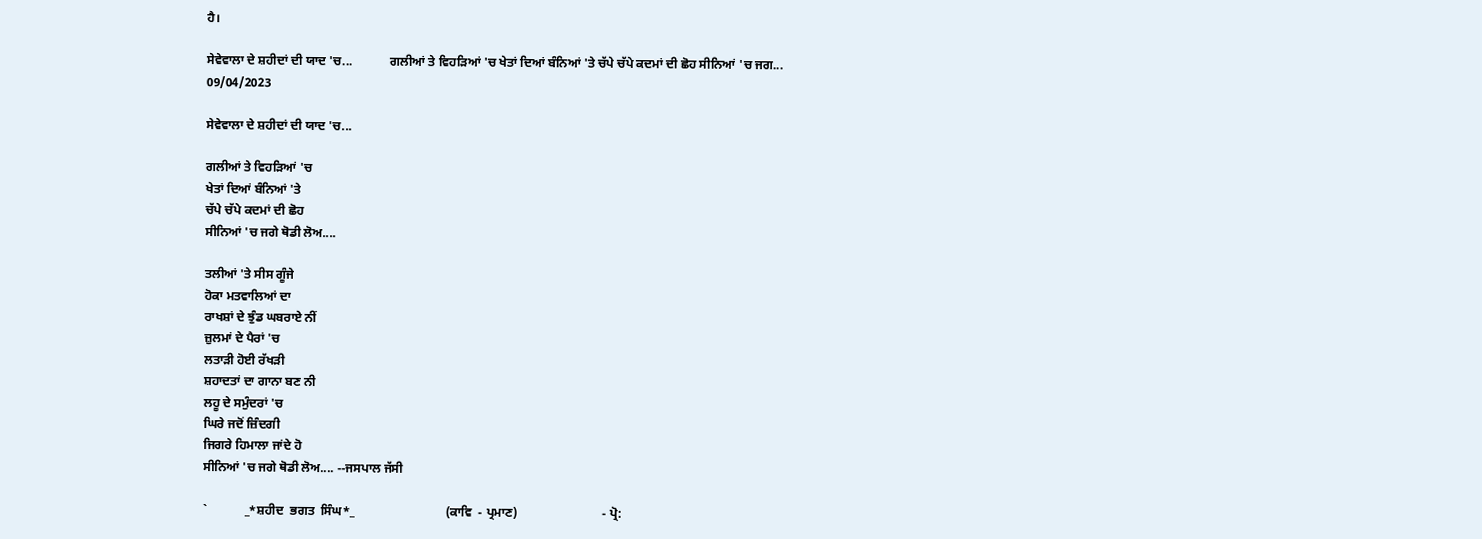ਹੈ।

ਸੇਵੇਵਾਲਾ ਦੇ ਸ਼ਹੀਦਾਂ ਦੀ ਯਾਦ 'ਚ...            ਗਲੀਆਂ ਤੇ ਵਿਹੜਿਆਂ 'ਚ ਖੇਤਾਂ ਦਿਆਂ ਬੰਨਿਆਂ 'ਤੇ ਚੱਪੇ ਚੱਪੇ ਕਦਮਾਂ ਦੀ ਛੋਹ ਸੀਨਿਆਂ 'ਚ ਜਗ...
09/04/2023

ਸੇਵੇਵਾਲਾ ਦੇ ਸ਼ਹੀਦਾਂ ਦੀ ਯਾਦ 'ਚ...

ਗਲੀਆਂ ਤੇ ਵਿਹੜਿਆਂ 'ਚ
ਖੇਤਾਂ ਦਿਆਂ ਬੰਨਿਆਂ 'ਤੇ
ਚੱਪੇ ਚੱਪੇ ਕਦਮਾਂ ਦੀ ਛੋਹ
ਸੀਨਿਆਂ 'ਚ ਜਗੇ ਥੋਡੀ ਲੋਅ....

ਤਲੀਆਂ 'ਤੇ ਸੀਸ ਗੂੰਜੇ
ਹੋਕਾ ਮਤਵਾਲਿਆਂ ਦਾ
ਰਾਖਸ਼ਾਂ ਦੇ ਝੁੰਡ ਘਬਰਾਏ ਨੀਂ
ਜ਼ੁਲਮਾਂ ਦੇ ਪੈਰਾਂ 'ਚ
ਲਤਾੜੀ ਹੋਈ ਰੱਖੜੀ
ਸ਼ਹਾਦਤਾਂ ਦਾ ਗਾਨਾ ਬਣ ਨੀ
ਲਹੂ ਦੇ ਸਮੁੰਦਰਾਂ 'ਚ
ਘਿਰੇ ਜਦੋਂ ਜ਼ਿੰਦਗੀ
ਜਿਗਰੇ ਹਿਮਾਲਾ ਜਾਂਦੇ ਹੋ
ਸੀਨਿਆਂ 'ਚ ਜਗੇ ਥੋਡੀ ਲੋਅ.... --ਜਸਪਾਲ ਜੱਸੀ

`            _*ਸ਼ਹੀਦ  ਭਗਤ  ਸਿੰਘ*_                             (ਕਾਵਿ  - ਪ੍ਰਮਾਣ)                           - ਪ੍ਰੋ: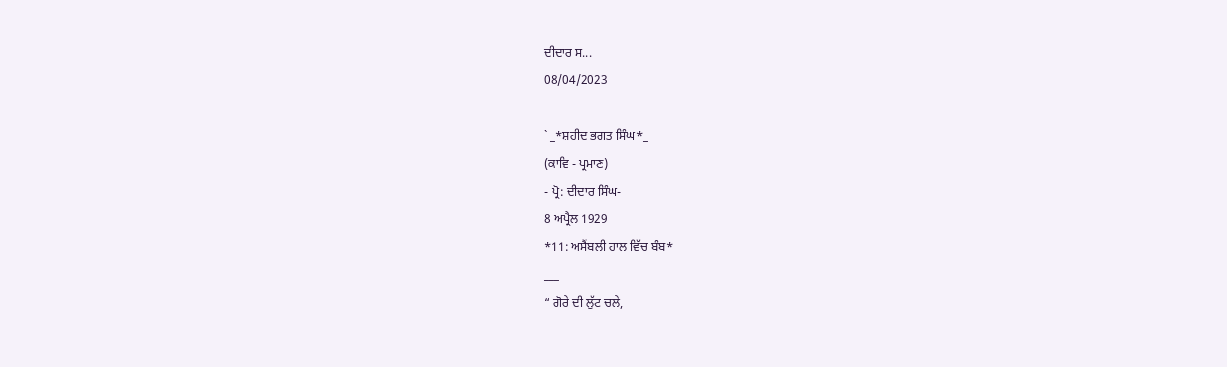ਦੀਦਾਰ ਸ...
08/04/2023

` _*ਸ਼ਹੀਦ ਭਗਤ ਸਿੰਘ*_
(ਕਾਵਿ - ਪ੍ਰਮਾਣ)
- ਪ੍ਰੋ: ਦੀਦਾਰ ਸਿੰਘ-
8 ਅਪ੍ਰੈਲ 1929
*11: ਅਸੈਂਬਲੀ ਹਾਲ ਵਿੱਚ ਬੰਬ*
___
“ ਗੋਰੇ ਦੀ ਲੁੱਟ ਚਲੇ,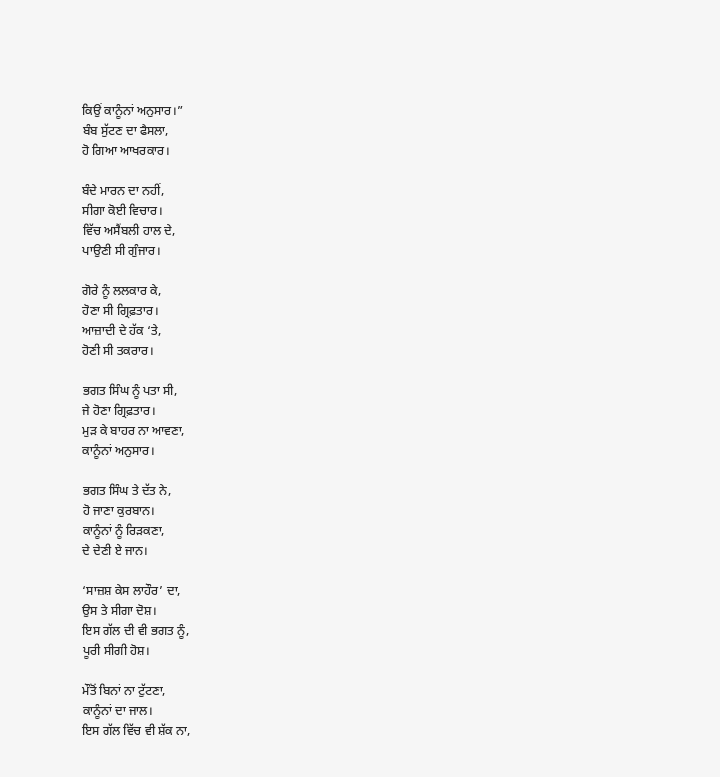ਕਿਉਂ ਕਾਨੂੰਨਾਂ ਅਨੁਸਾਰ।”
ਬੰਬ ਸੁੱਟਣ ਦਾ ਫੈਸਲਾ,
ਹੋ ਗਿਆ ਆਖਰਕਾਰ।

ਬੰਦੇ ਮਾਰਨ ਦਾ ਨਹੀਂ,
ਸੀਗਾ ਕੋਈ ਵਿਚਾਰ।
ਵਿੱਚ ਅਸੈਂਬਲੀ ਹਾਲ ਦੇ,
ਪਾਉਣੀ ਸੀ ਗੁੰਜਾਰ।

ਗੋਰੇ ਨੂੰ ਲਲਕਾਰ ਕੇ,
ਹੋਣਾ ਸੀ ਗ੍ਰਿਫ਼ਤਾਰ।
ਆਜ਼ਾਦੀ ਦੇ ਹੱਕ ‘ਤੇ,
ਹੋਣੀ ਸੀ ਤਕਰਾਰ।

ਭਗਤ ਸਿੰਘ ਨੂੰ ਪਤਾ ਸੀ,
ਜੇ ਹੋਣਾ ਗ੍ਰਿਫ਼ਤਾਰ।
ਮੁੜ ਕੇ ਬਾਹਰ ਨਾ ਆਵਣਾ,
ਕਾਨੂੰਨਾਂ ਅਨੁਸਾਰ।

ਭਗਤ ਸਿੰਘ ਤੇ ਦੱਤ ਨੇ,
ਹੋ ਜਾਣਾ ਕੁਰਬਾਨ।
ਕਾਨੂੰਨਾਂ ਨੂੰ ਰਿੜਕਣਾ,
ਦੇ ਦੇਣੀ ਏ ਜਾਨ।

‘ਸਾਜ਼ਸ਼ ਕੇਸ ਲਾਹੌਰ’ ਦਾ,
ਉਸ ਤੇ ਸੀਗਾ ਦੋਸ਼।
ਇਸ ਗੱਲ ਦੀ ਵੀ ਭਗਤ ਨੂੰ,
ਪੂਰੀ ਸੀਗੀ ਹੋਸ਼।

ਮੌਤੋਂ ਬਿਨਾਂ ਨਾ ਟੁੱਟਣਾ,
ਕਾਨੂੰਨਾਂ ਦਾ ਜਾਲ।
ਇਸ ਗੱਲ ਵਿੱਚ ਵੀ ਸ਼ੱਕ ਨਾ,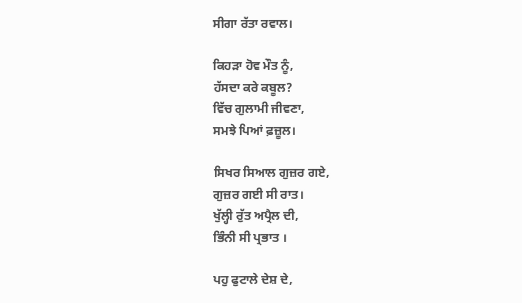ਸੀਗਾ ਰੱਤਾ ਰਵਾਲ।

ਕਿਹੜਾ ਹੋਵ ਮੌਤ ਨੂੰ,
ਹੱਸਦਾ ਕਰੇ ਕਬੂਲ?
ਵਿੱਚ ਗੁਲਾਮੀ ਜੀਵਣਾ,
ਸਮਝੇ ਪਿਆਂ ਫ਼ਜ਼ੂਲ।

ਸਿਖਰ ਸਿਆਲ ਗੁਜ਼ਰ ਗਏ,
ਗੁਜ਼ਰ ਗਈ ਸੀ ਰਾਤ।
ਖੁੱਲ੍ਹੀ ਰੁੱਤ ਅਪ੍ਰੈਲ ਦੀ,
ਭਿੰਨੀ ਸੀ ਪ੍ਰਭਾਤ ।

ਪਹੁ ਫੁਟਾਲੇ ਦੇਸ਼ ਦੇ,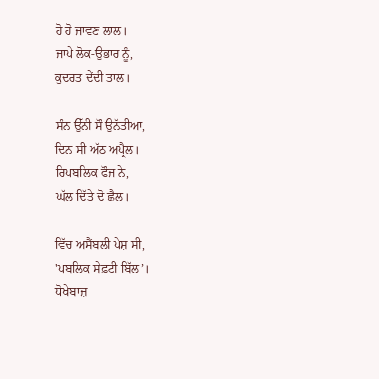ਹੋ ਹੋ ਜਾਵਣ ਲਾਲ।
ਜਾਪੇ ਲੋਕ-ਉਭਾਰ ਨੂੰ,
ਕੁਦਰਤ ਦੇਂਦੀ ਤਾਲ।

ਸੰਨ ਉੱਨੀ ਸੌ ਉਨੱਤੀਆ,
ਦਿਨ ਸੀ ਅੱਠ ਅਪ੍ਰੈਲ।
ਰਿਪਬਲਿਕ ਫੌਜ ਨੇ,
ਘੱਲ ਦਿੱਤੇ ਦੋ ਛੈਲ।

ਵਿੱਚ ਅਸੈਂਬਲੀ ਪੇਸ਼ ਸੀ,
'ਪਬਲਿਕ ਸੇਫ਼ਟੀ ਬਿੱਲ’।
ਧੋਖੇਬਾਜ਼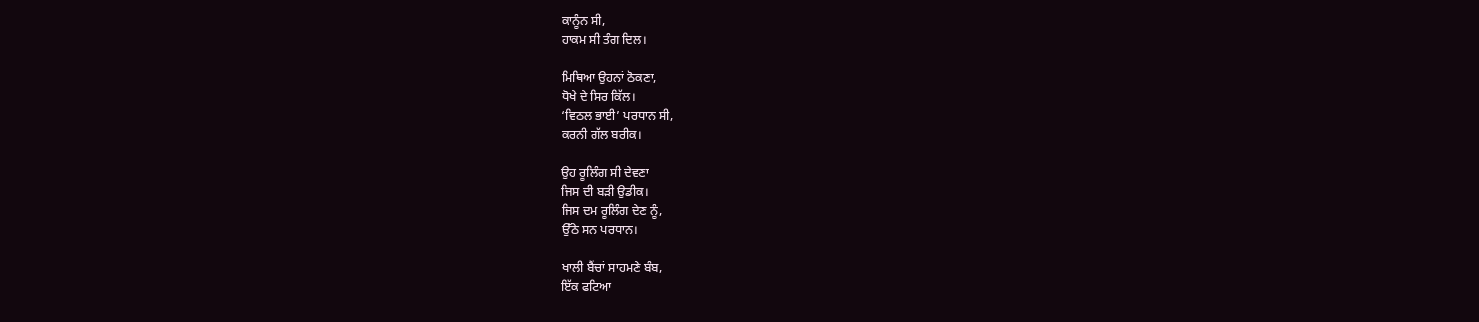ਕਾਨੂੰਨ ਸੀ,
ਹਾਕਮ ਸੀ ਤੰਗ ਦਿਲ।

ਮਿਥਿਆ ਉਹਨਾਂ ਠੋਕਣਾ,
ਧੋਖੇ ਦੇ ਸਿਰ ਕਿੱਲ।
‘ਵਿਠਲ ਭਾਈ’ ਪਰਧਾਨ ਸੀ,
ਕਰਨੀ ਗੱਲ ਬਰੀਕ।

ਉਹ ਰੂਲਿੰਗ ਸੀ ਦੇਵਣਾ
ਜਿਸ ਦੀ ਬੜੀ ਉਡੀਕ।
ਜਿਸ ਦਮ ਰੂਲਿੰਗ ਦੇਣ ਨੂੰ,
ਉੱਠੇ ਸਨ ਪਰਧਾਨ।

ਖਾਲੀ ਬੈਂਚਾਂ ਸਾਹਮਣੇ ਬੰਬ,
ਇੱਕ ਫਟਿਆ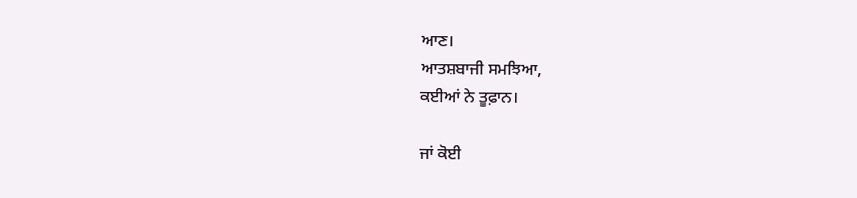ਆਣ।
ਆਤਸ਼ਬਾਜੀ ਸਮਝਿਆ,
ਕਈਆਂ ਨੇ ਤੂਫ਼ਾਨ।

ਜਾਂ ਕੋਈ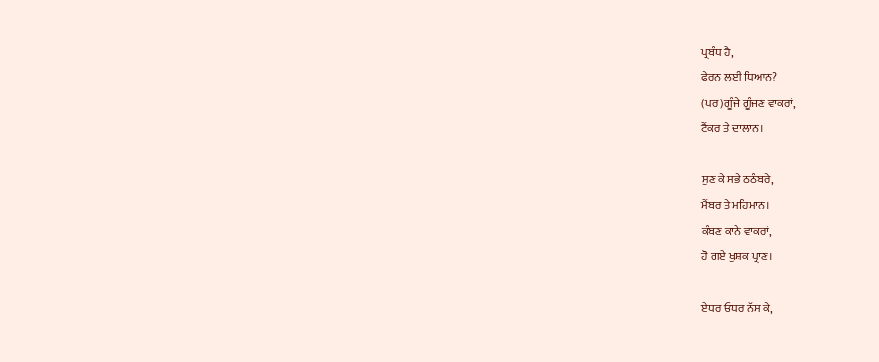ਪ੍ਰਬੰਧ ਹੈ,
ਫੇਰਨ ਲਈ ਧਿਆਨ?
(ਪਰ)ਗੂੰਜੇ ਗੂੰਜਣ ਵਾਕਰਾਂ,
ਟੈਂਕਰ ਤੇ ਦਾਲਾਨ।

ਸੁਣ ਕੇ ਸਭੇ ਠਠੰਬਰੇ,
ਮੈਂਬਰ ਤੇ ਮਹਿਮਾਨ।
ਕੰਬਣ ਕਾਨੇ ਵਾਕਰਾਂ,
ਹੋ ਗਏ ਖੁਸ਼ਕ ਪ੍ਰਾਣ।

ਏਧਰ ਓਧਰ ਨੱਸ ਕੇ,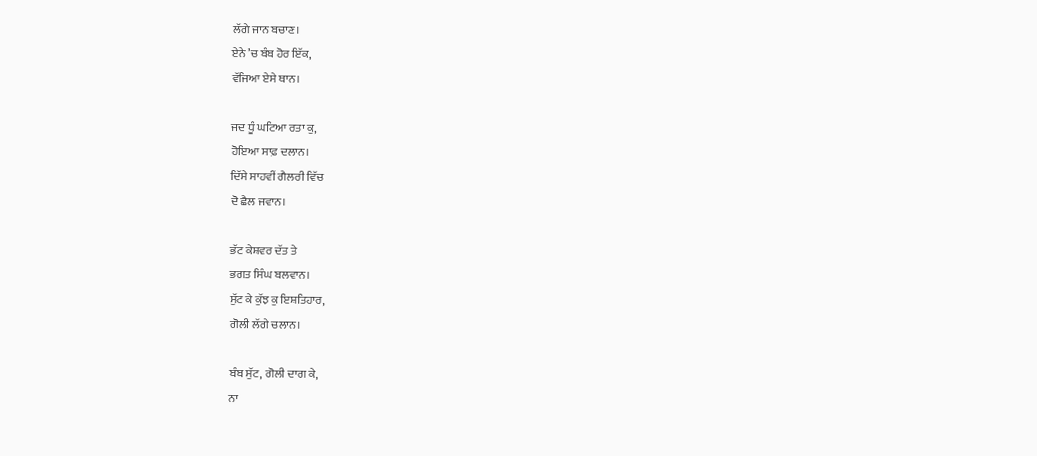ਲੱਗੇ ਜਾਨ ਬਚਾਣ।
ਏਨੇ ’ਚ ਬੰਬ ਹੋਰ ਇੱਕ,
ਵੱਜਿਆ ਏਸੇ ਥਾਨ।

ਜਦ ਧੂੰ ਘਟਿਆ ਰਤਾ ਕੁ,
ਹੋਇਆ ਸਾਫ਼ ਦਲਾਨ।
ਦਿੱਸੇ ਸਾਹਵੀਂ ਗੈਲਰੀ ਵਿੱਚ
ਦੋ ਛੈਲ ਜਵਾਨ।

ਭੱਟ ਕੇਸ਼ਵਰ ਦੱਤ ਤੇ
ਭਗਤ ਸਿੰਘ ਬਲਵਾਨ।
ਸੁੱਟ ਕੇ ਕੁੱਝ ਕੁ ਇਸ਼ਤਿਹਾਰ,
ਗੋਲੀ ਲੱਗੇ ਚਲਾਨ।

ਬੰਬ ਸੁੱਟ, ਗੋਲੀ ਦਾਗ ਕੇ,
ਨਾ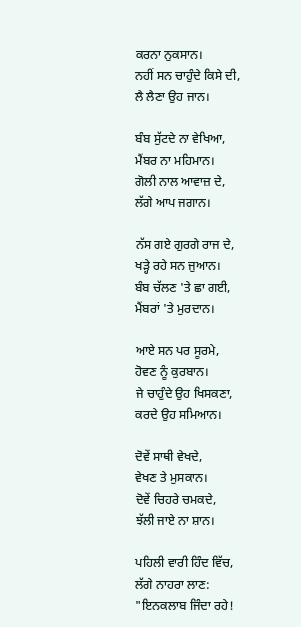ਕਰਨਾ ਨੁਕਸਾਨ।
ਨਹੀਂ ਸਨ ਚਾਹੁੰਦੇ ਕਿਸੇ ਦੀ,
ਲੈ ਲੈਣਾ ਉਹ ਜਾਨ।

ਬੰਬ ਸੁੱਟਦੇ ਨਾ ਵੇਖਿਆ,
ਮੈਂਬਰ ਨਾ ਮਹਿਮਾਨ।
ਗੋਲੀ ਨਾਲ ਆਵਾਜ਼ ਦੇ,
ਲੱਗੇ ਆਪ ਜਗਾਨ।

ਨੱਸ ਗਏ ਗੁਰਗੇ ਰਾਜ ਦੇ,
ਖੜ੍ਹੇ ਰਹੇ ਸਨ ਜੁਆਨ।
ਬੰਬ ਚੱਲਣ 'ਤੇ ਛਾ ਗਈ,
ਮੈਂਬਰਾਂ 'ਤੇ ਮੁਰਦਾਨ।

ਆਏ ਸਨ ਪਰ ਸੂਰਮੇ,
ਹੋਵਣ ਨੂੰ ਕੁਰਬਾਨ।
ਜੇ ਚਾਹੁੰਦੇ ਉਹ ਖਿਸਕਣਾ,
ਕਰਦੇ ਉਹ ਸਮਿਆਨ।

ਦੋਵੇਂ ਸਾਥੀ ਵੇਖਦੇ,
ਵੇਖਣ ਤੇ ਮੁਸਕਾਨ।
ਦੋਵੇਂ ਚਿਹਰੇ ਚਮਕਦੇ,
ਝੱਲੀ ਜਾਏ ਨਾ ਸ਼ਾਨ।

ਪਹਿਲੀ ਵਾਰੀ ਹਿੰਦ ਵਿੱਚ,
ਲੱਗੇ ਨਾਹਰਾ ਲਾਣ:
"ਇਨਕਲਾਬ ਜਿੰਦਾ ਰਹੇ!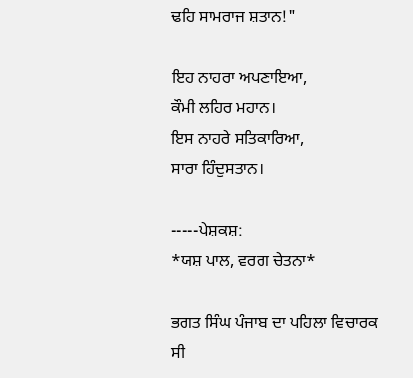ਢਹਿ ਸਾਮਰਾਜ ਸ਼ਤਾਨ!"

ਇਹ ਨਾਹਰਾ ਅਪਣਾਇਆ,
ਕੌਮੀ ਲਹਿਰ ਮਹਾਨ।
ਇਸ ਨਾਹਰੇ ਸਤਿਕਾਰਿਆ,
ਸਾਰਾ ਹਿੰਦੁਸਤਾਨ।

-----ਪੇਸ਼ਕਸ਼:
*ਯਸ਼ ਪਾਲ, ਵਰਗ ਚੇਤਨਾ*

ਭਗਤ ਸਿੰਘ ਪੰਜਾਬ ਦਾ ਪਹਿਲਾ ਵਿਚਾਰਕ ਸੀ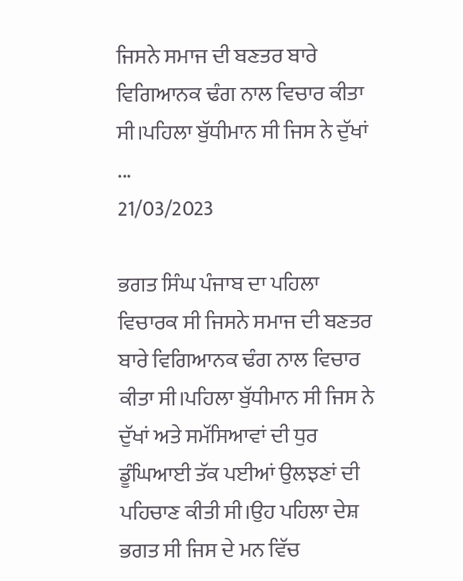ਜਿਸਨੇ ਸਮਾਜ ਦੀ ਬਣਤਰ ਬਾਰੇ ਵਿਗਿਆਨਕ ਢੰਗ ਨਾਲ ਵਿਚਾਰ ਕੀਤਾ ਸੀ।ਪਹਿਲਾ ਬੁੱਧੀਮਾਨ ਸੀ ਜਿਸ ਨੇ ਦੁੱਖਾਂ ...
21/03/2023

ਭਗਤ ਸਿੰਘ ਪੰਜਾਬ ਦਾ ਪਹਿਲਾ ਵਿਚਾਰਕ ਸੀ ਜਿਸਨੇ ਸਮਾਜ ਦੀ ਬਣਤਰ ਬਾਰੇ ਵਿਗਿਆਨਕ ਢੰਗ ਨਾਲ ਵਿਚਾਰ ਕੀਤਾ ਸੀ।ਪਹਿਲਾ ਬੁੱਧੀਮਾਨ ਸੀ ਜਿਸ ਨੇ ਦੁੱਖਾਂ ਅਤੇ ਸਮੱਸਿਆਵਾਂ ਦੀ ਧੁਰ ਡੂੰਘਿਆਈ ਤੱਕ ਪਈਆਂ ਉਲਝਣਾਂ ਦੀ ਪਹਿਚਾਣ ਕੀਤੀ ਸੀ।ਉਹ ਪਹਿਲਾ ਦੇਸ਼ ਭਗਤ ਸੀ ਜਿਸ ਦੇ ਮਨ ਵਿੱਚ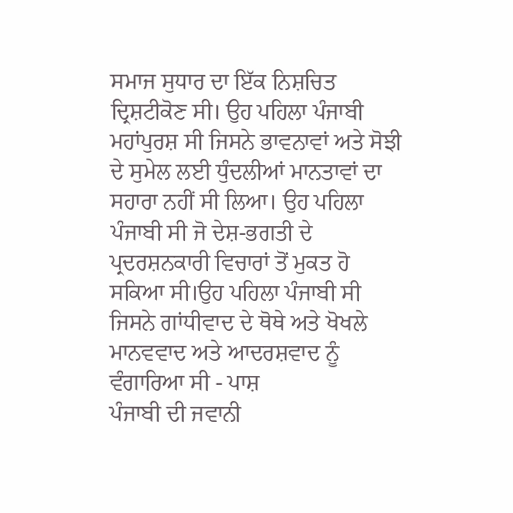ਸਮਾਜ ਸੁਧਾਰ ਦਾ ਇੱਕ ਨਿਸ਼ਚਿਤ ਦ੍ਰਿਸ਼ਟੀਕੋਣ ਸੀ। ਉਹ ਪਹਿਲਾ ਪੰਜਾਬੀ ਮਹਾਂਪੁਰਸ਼ ਸੀ ਜਿਸਨੇ ਭਾਵਨਾਵਾਂ ਅਤੇ ਸੋਝੀ ਦੇ ਸੁਮੇਲ ਲਈ ਧੁੰਦਲੀਆਂ ਮਾਨਤਾਵਾਂ ਦਾ ਸਹਾਰਾ ਨਹੀਂ ਸੀ ਲਿਆ। ਉਹ ਪਹਿਲਾ ਪੰਜਾਬੀ ਸੀ ਜੋ ਦੇਸ਼-ਭਗਤੀ ਦੇ ਪ੍ਰਦਰਸ਼ਨਕਾਰੀ ਵਿਚਾਰਾਂ ਤੋਂ ਮੁਕਤ ਹੋ ਸਕਿਆ ਸੀ।ਉਹ ਪਹਿਲਾ ਪੰਜਾਬੀ ਸੀ ਜਿਸਨੇ ਗਾਂਧੀਵਾਦ ਦੇ ਥੋਥੇ ਅਤੇ ਖੋਖਲੇ ਮਾਨਵਵਾਦ ਅਤੇ ਆਦਰਸ਼ਵਾਦ ਨੂੰ ਵੰਗਾਰਿਆ ਸੀ - ਪਾਸ਼
ਪੰਜਾਬੀ ਦੀ ਜਵਾਨੀ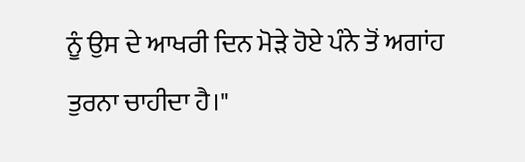ਨੂੰ ਉਸ ਦੇ ਆਖਰੀ ਦਿਨ ਮੋੜੇ ਹੋਏ ਪੰਨੇ ਤੋਂ ਅਗਾਂਹ ਤੁਰਨਾ ਚਾਹੀਦਾ ਹੈ।"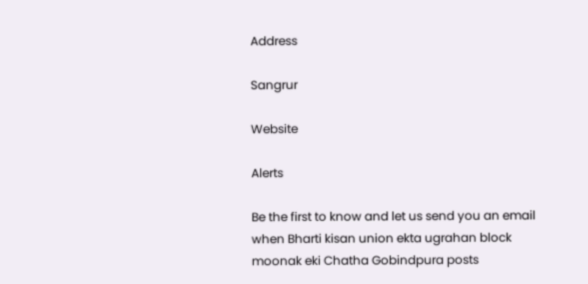Address

Sangrur

Website

Alerts

Be the first to know and let us send you an email when Bharti kisan union ekta ugrahan block moonak eki Chatha Gobindpura posts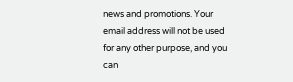news and promotions. Your email address will not be used for any other purpose, and you can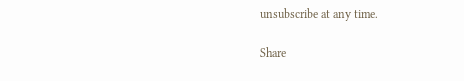unsubscribe at any time.

Share